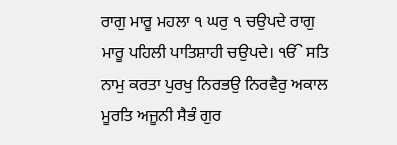ਰਾਗੁ ਮਾਰੂ ਮਹਲਾ ੧ ਘਰੁ ੧ ਚਉਪਦੇ ਰਾਗੁ ਮਾਰੂ ਪਹਿਲੀ ਪਾਤਿਸ਼ਾਹੀ ਚਉਪਦੇ। ੴ ਸਤਿ ਨਾਮੁ ਕਰਤਾ ਪੁਰਖੁ ਨਿਰਭਉ ਨਿਰਵੈਰੁ ਅਕਾਲ ਮੂਰਤਿ ਅਜੂਨੀ ਸੈਭੰ ਗੁਰ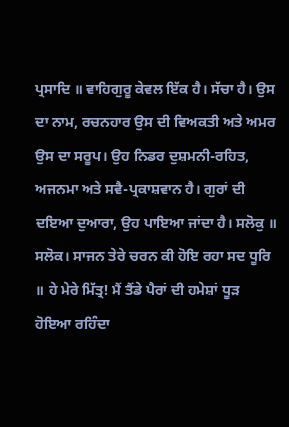ਪ੍ਰਸਾਦਿ ॥ ਵਾਹਿਗੁਰੂ ਕੇਵਲ ਇੱਕ ਹੈ। ਸੱਚਾ ਹੈ। ਉਸ ਦਾ ਨਾਮ, ਰਚਨਹਾਰ ਉਸ ਦੀ ਵਿਅਕਤੀ ਅਤੇ ਅਮਰ ਉਸ ਦਾ ਸਰੂਪ। ਉਹ ਨਿਡਰ ਦੁਸ਼ਮਨੀ-ਰਹਿਤ, ਅਜਨਮਾ ਅਤੇ ਸਵੈ-ਪ੍ਰਕਾਸ਼ਵਾਨ ਹੈ। ਗੁਰਾਂ ਦੀ ਦਇਆ ਦੁਆਰਾ, ਉਹ ਪਾਇਆ ਜਾਂਦਾ ਹੈ। ਸਲੋਕੁ ॥ ਸਲੋਕ। ਸਾਜਨ ਤੇਰੇ ਚਰਨ ਕੀ ਹੋਇ ਰਹਾ ਸਦ ਧੂਰਿ ॥ ਹੇ ਮੇਰੇ ਮਿੱਤ੍ਰ! ਮੈਂ ਤੈਂਡੇ ਪੈਰਾਂ ਦੀ ਹਮੇਸ਼ਾਂ ਧੂੜ ਹੋਇਆ ਰਹਿੰਦਾ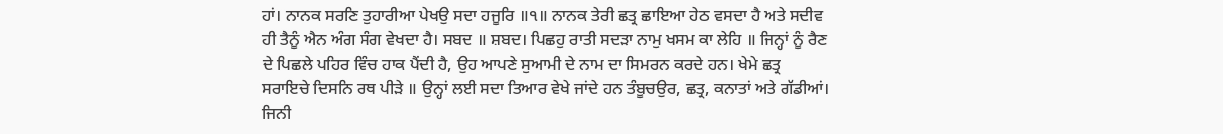ਹਾਂ। ਨਾਨਕ ਸਰਣਿ ਤੁਹਾਰੀਆ ਪੇਖਉ ਸਦਾ ਹਜੂਰਿ ॥੧॥ ਨਾਨਕ ਤੇਰੀ ਛਤ੍ਰ ਛਾਇਆ ਹੇਠ ਵਸਦਾ ਹੈ ਅਤੇ ਸਦੀਵ ਹੀ ਤੈਨੂੰ ਐਨ ਅੰਗ ਸੰਗ ਵੇਖਦਾ ਹੈ। ਸਬਦ ॥ ਸ਼ਬਦ। ਪਿਛਹੁ ਰਾਤੀ ਸਦੜਾ ਨਾਮੁ ਖਸਮ ਕਾ ਲੇਹਿ ॥ ਜਿਨ੍ਹਾਂ ਨੂੰ ਰੈਣ ਦੇ ਪਿਛਲੇ ਪਹਿਰ ਵਿੰਚ ਹਾਕ ਪੈਂਦੀ ਹੈ, ਉਹ ਆਪਣੇ ਸੁਆਮੀ ਦੇ ਨਾਮ ਦਾ ਸਿਮਰਨ ਕਰਦੇ ਹਨ। ਖੇਮੇ ਛਤ੍ਰ ਸਰਾਇਚੇ ਦਿਸਨਿ ਰਥ ਪੀੜੇ ॥ ਉਨ੍ਹਾਂ ਲਈ ਸਦਾ ਤਿਆਰ ਵੇਖੇ ਜਾਂਦੇ ਹਨ ਤੰਬੂਚਉਰ, ਛਤ੍ਰ, ਕਨਾਤਾਂ ਅਤੇ ਗੱਡੀਆਂ। ਜਿਨੀ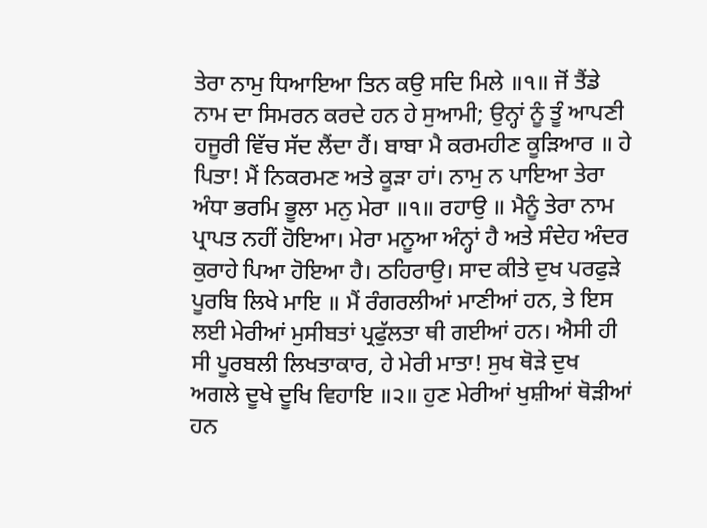ਤੇਰਾ ਨਾਮੁ ਧਿਆਇਆ ਤਿਨ ਕਉ ਸਦਿ ਮਿਲੇ ॥੧॥ ਜੋਂ ਤੈਂਡੇ ਨਾਮ ਦਾ ਸਿਮਰਨ ਕਰਦੇ ਹਨ ਹੇ ਸੁਆਮੀ; ਉਨ੍ਹਾਂ ਨੂੰ ਤੂੰ ਆਪਣੀ ਹਜੂਰੀ ਵਿੱਚ ਸੱਦ ਲੈਂਦਾ ਹੈਂ। ਬਾਬਾ ਮੈ ਕਰਮਹੀਣ ਕੂੜਿਆਰ ॥ ਹੇ ਪਿਤਾ! ਮੈਂ ਨਿਕਰਮਣ ਅਤੇ ਕੂੜਾ ਹਾਂ। ਨਾਮੁ ਨ ਪਾਇਆ ਤੇਰਾ ਅੰਧਾ ਭਰਮਿ ਭੂਲਾ ਮਨੁ ਮੇਰਾ ॥੧॥ ਰਹਾਉ ॥ ਮੈਨੂੰ ਤੇਰਾ ਨਾਮ ਪ੍ਰਾਪਤ ਨਹੀਂ ਹੋਇਆ। ਮੇਰਾ ਮਨੂਆ ਅੰਨ੍ਹਾਂ ਹੈ ਅਤੇ ਸੰਦੇਹ ਅੰਦਰ ਕੁਰਾਹੇ ਪਿਆ ਹੋਇਆ ਹੈ। ਠਹਿਰਾਉ। ਸਾਦ ਕੀਤੇ ਦੁਖ ਪਰਫੁੜੇ ਪੂਰਬਿ ਲਿਖੇ ਮਾਇ ॥ ਮੈਂ ਰੰਗਰਲੀਆਂ ਮਾਣੀਆਂ ਹਨ, ਤੇ ਇਸ ਲਈ ਮੇਰੀਆਂ ਮੁਸੀਬਤਾਂ ਪ੍ਰਫੁੱਲਤਾ ਥੀ ਗਈਆਂ ਹਨ। ਐਸੀ ਹੀ ਸੀ ਪੂਰਬਲੀ ਲਿਖਤਾਕਾਰ, ਹੇ ਮੇਰੀ ਮਾਤਾ! ਸੁਖ ਥੋੜੇ ਦੁਖ ਅਗਲੇ ਦੂਖੇ ਦੂਖਿ ਵਿਹਾਇ ॥੨॥ ਹੁਣ ਮੇਰੀਆਂ ਖੁਸ਼ੀਆਂ ਥੋੜੀਆਂ ਹਨ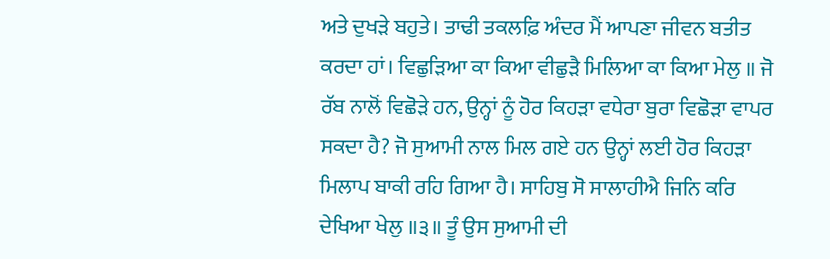ਅਤੇ ਦੁਖੜੇ ਬਹੁਤੇ। ਤਾਢੀ ਤਕਲਫ਼ਿ ਅੰਦਰ ਮੈਂ ਆਪਣਾ ਜੀਵਨ ਬਤੀਤ ਕਰਦਾ ਹਾਂ। ਵਿਛੁੜਿਆ ਕਾ ਕਿਆ ਵੀਛੁੜੈ ਮਿਲਿਆ ਕਾ ਕਿਆ ਮੇਲੁ ॥ ਜੋ ਰੱਬ ਨਾਲੋਂ ਵਿਛੋੜੇ ਹਨ, ਉਨ੍ਹਾਂ ਨੂੰ ਹੋਰ ਕਿਹੜਾ ਵਧੇਰਾ ਬੁਰਾ ਵਿਛੋੜਾ ਵਾਪਰ ਸਕਦਾ ਹੈ? ਜੋ ਸੁਆਮੀ ਨਾਲ ਮਿਲ ਗਏ ਹਨ ਉਨ੍ਹਾਂ ਲਈ ਹੋਰ ਕਿਹੜਾ ਮਿਲਾਪ ਬਾਕੀ ਰਹਿ ਗਿਆ ਹੈ। ਸਾਹਿਬੁ ਸੋ ਸਾਲਾਹੀਐ ਜਿਨਿ ਕਰਿ ਦੇਖਿਆ ਖੇਲੁ ॥੩॥ ਤੂੰ ਉਸ ਸੁਆਮੀ ਦੀ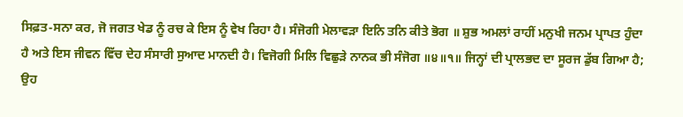ਸਿਫ਼ਤ-ਸਨਾ ਕਰ, ਜੋ ਜਗਤ ਖੇਡ ਨੂੰ ਰਚ ਕੇ ਇਸ ਨੂੰ ਵੇਖ ਰਿਹਾ ਹੈ। ਸੰਜੋਗੀ ਮੇਲਾਵੜਾ ਇਨਿ ਤਨਿ ਕੀਤੇ ਭੋਗ ॥ ਸ਼ੁਭ ਅਮਲਾਂ ਰਾਹੀਂ ਮਨੁਖੀ ਜਨਮ ਪ੍ਰਾਪਤ ਹੁੰਦਾ ਹੈ ਅਤੇ ਇਸ ਜੀਵਨ ਵਿੱਚ ਦੇਹ ਸੰਸਾਰੀ ਸੁਆਦ ਮਾਨਦੀ ਹੈ। ਵਿਜੋਗੀ ਮਿਲਿ ਵਿਛੁੜੇ ਨਾਨਕ ਭੀ ਸੰਜੋਗ ॥੪॥੧॥ ਜਿਨ੍ਹਾਂ ਦੀ ਪ੍ਰਾਲਭਦ ਦਾ ਸੂਰਜ ਡੁੱਬ ਗਿਆ ਹੈ; ਉਹ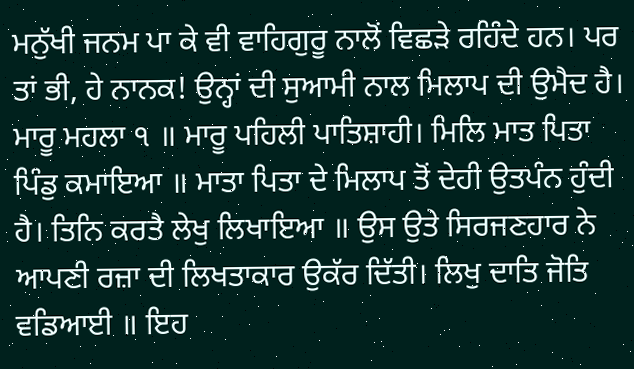ਮਨੁੱਖੀ ਜਨਮ ਪਾ ਕੇ ਵੀ ਵਾਹਿਗੁਰੂ ਨਾਲੋਂ ਵਿਛੜੇ ਰਹਿੰਦੇ ਹਨ। ਪਰ ਤਾਂ ਭੀ, ਹੇ ਨਾਨਕ! ਉਨ੍ਹਾਂ ਦੀ ਸੁਆਮੀ ਨਾਲ ਮਿਲਾਪ ਦੀ ਉਮੈਦ ਹੈ। ਮਾਰੂ ਮਹਲਾ ੧ ॥ ਮਾਰੂ ਪਹਿਲੀ ਪਾਤਿਸ਼ਾਹੀ। ਮਿਲਿ ਮਾਤ ਪਿਤਾ ਪਿੰਡੁ ਕਮਾਇਆ ॥ ਮਾਤਾ ਪਿਤਾ ਦੇ ਮਿਲਾਪ ਤੋਂ ਦੇਹੀ ਉਤਪੰਨ ਹੁੰਦੀ ਹੈ। ਤਿਨਿ ਕਰਤੈ ਲੇਖੁ ਲਿਖਾਇਆ ॥ ਉਸ ਉਤੇ ਸਿਰਜਣਹਾਰ ਨੇ ਆਪਣੀ ਰਜ਼ਾ ਦੀ ਲਿਖਤਾਕਾਰ ਉਕੱਰ ਦਿੱਤੀ। ਲਿਖੁ ਦਾਤਿ ਜੋਤਿ ਵਡਿਆਈ ॥ ਇਹ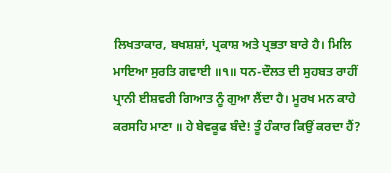ਲਿਖਤਾਕਾਰ, ਬਖਸ਼ਸ਼ਾਂ, ਪ੍ਰਕਾਸ਼ ਅਤੇ ਪ੍ਰਭਤਾ ਬਾਰੇ ਹੈ। ਮਿਲਿ ਮਾਇਆ ਸੁਰਤਿ ਗਵਾਈ ॥੧॥ ਧਨ-ਦੌਲਤ ਦੀ ਸੁਹਬਤ ਰਾਹੀਂ ਪ੍ਰਾਨੀ ਈਸ਼ਵਰੀ ਗਿਆਤ ਨੂੰ ਗੁਆ ਲੈਂਦਾ ਹੈ। ਮੂਰਖ ਮਨ ਕਾਹੇ ਕਰਸਹਿ ਮਾਣਾ ॥ ਹੇ ਬੇਵਕੂਫ ਬੰਦੇ! ਤੂੰ ਹੰਕਾਰ ਕਿਉਂ ਕਰਦਾ ਹੈਂ?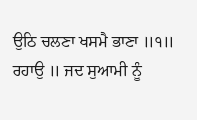ਉਠਿ ਚਲਣਾ ਖਸਮੈ ਭਾਣਾ ॥੧॥ ਰਹਾਉ ॥ ਜਦ ਸੁਆਮੀ ਨੂੰ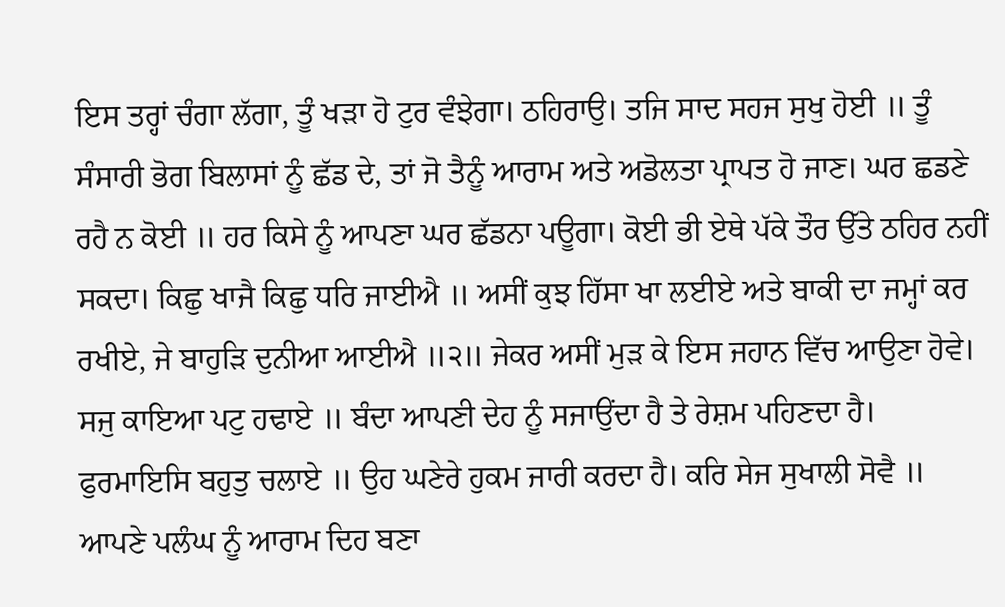ਇਸ ਤਰ੍ਹਾਂ ਚੰਗਾ ਲੱਗਾ, ਤੂੰ ਖੜਾ ਹੋ ਟੁਰ ਵੰਝੇਗਾ। ਠਹਿਰਾਉ। ਤਜਿ ਸਾਦ ਸਹਜ ਸੁਖੁ ਹੋਈ ॥ ਤੂੰ ਸੰਸਾਰੀ ਭੋਗ ਬਿਲਾਸਾਂ ਨੂੰ ਛੱਡ ਦੇ, ਤਾਂ ਜੋ ਤੈਨੂੰ ਆਰਾਮ ਅਤੇ ਅਡੋਲਤਾ ਪ੍ਰਾਪਤ ਹੋ ਜਾਣ। ਘਰ ਛਡਣੇ ਰਹੈ ਨ ਕੋਈ ॥ ਹਰ ਕਿਸੇ ਨੂੰ ਆਪਣਾ ਘਰ ਛੱਡਨਾ ਪਊਗਾ। ਕੋਈ ਭੀ ਏਥੇ ਪੱਕੇ ਤੌਰ ਉੱਤੇ ਠਹਿਰ ਨਹੀਂ ਸਕਦਾ। ਕਿਛੁ ਖਾਜੈ ਕਿਛੁ ਧਰਿ ਜਾਈਐ ॥ ਅਸੀਂ ਕੁਝ ਹਿੱਸਾ ਖਾ ਲਈਏ ਅਤੇ ਬਾਕੀ ਦਾ ਜਮ੍ਹਾਂ ਕਰ ਰਖੀਏ, ਜੇ ਬਾਹੁੜਿ ਦੁਨੀਆ ਆਈਐ ॥੨॥ ਜੇਕਰ ਅਸੀਂ ਮੁੜ ਕੇ ਇਸ ਜਹਾਨ ਵਿੱਚ ਆਉਣਾ ਹੋਵੇ। ਸਜੁ ਕਾਇਆ ਪਟੁ ਹਢਾਏ ॥ ਬੰਦਾ ਆਪਣੀ ਦੇਹ ਨੂੰ ਸਜਾਉਂਦਾ ਹੈ ਤੇ ਰੇਸ਼ਮ ਪਹਿਣਦਾ ਹੈ। ਫੁਰਮਾਇਸਿ ਬਹੁਤੁ ਚਲਾਏ ॥ ਉਹ ਘਣੇਰੇ ਹੁਕਮ ਜਾਰੀ ਕਰਦਾ ਹੈ। ਕਰਿ ਸੇਜ ਸੁਖਾਲੀ ਸੋਵੈ ॥ ਆਪਣੇ ਪਲੰਘ ਨੂੰ ਆਰਾਮ ਦਿਹ ਬਣਾ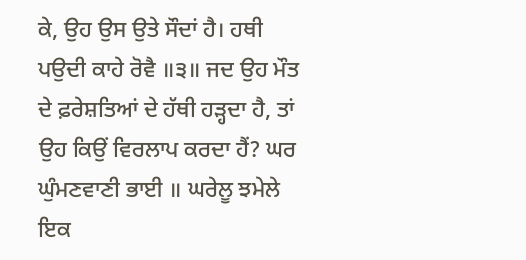ਕੇ, ਉਹ ਉਸ ਉਤੇ ਸੌਦਾਂ ਹੈ। ਹਥੀ ਪਉਦੀ ਕਾਹੇ ਰੋਵੈ ॥੩॥ ਜਦ ਉਹ ਮੌਤ ਦੇ ਫ਼ਰੇਸ਼ਤਿਆਂ ਦੇ ਹੱਥੀ ਹੜ੍ਹਦਾ ਹੈ, ਤਾਂ ਉਹ ਕਿਉਂ ਵਿਰਲਾਪ ਕਰਦਾ ਹੈਂ? ਘਰ ਘੁੰਮਣਵਾਣੀ ਭਾਈ ॥ ਘਰੇਲੂ ਝਮੇਲੇ ਇਕ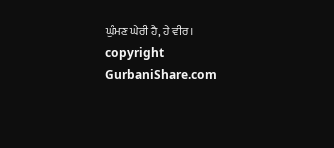ਘੁੰਮਣ ਘੇਰੀ ਹੈ, ਹੇ ਵੀਰ। copyright GurbaniShare.com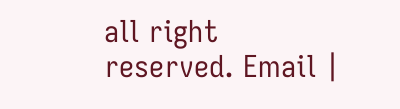all right reserved. Email |